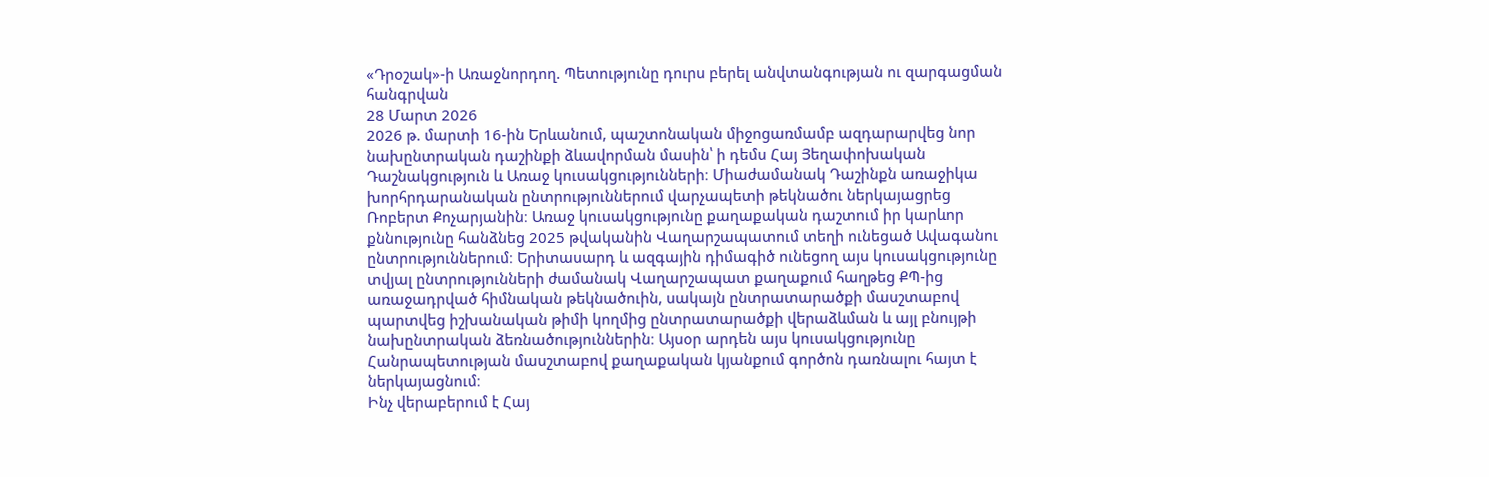«Դրօշակ»-ի Առաջնորդող. Պետությունը դուրս բերել անվտանգության ու զարգացման հանգրվան
28 Մարտ 2026
2026 թ. մարտի 16-ին Երևանում, պաշտոնական միջոցառմամբ ազդարարվեց նոր նախընտրական դաշինքի ձևավորման մասին՝ ի դեմս Հայ Յեղափոխական Դաշնակցություն և Առաջ կուսակցությունների։ Միաժամանակ Դաշինքն առաջիկա խորհրդարանական ընտրություններում վարչապետի թեկնածու ներկայացրեց Ռոբերտ Քոչարյանին։ Առաջ կուսակցությունը քաղաքական դաշտում իր կարևոր քննությունը հանձնեց 2025 թվականին Վաղարշապատում տեղի ունեցած Ավագանու ընտրություններում։ Երիտասարդ և ազգային դիմագիծ ունեցող այս կուսակցությունը տվյալ ընտրությունների ժամանակ Վաղարշապատ քաղաքում հաղթեց ՔՊ-ից առաջադրված հիմնական թեկնածուին, սակայն ընտրատարածքի մասշտաբով պարտվեց իշխանական թիմի կողմից ընտրատարածքի վերաձևման և այլ բնույթի նախընտրական ձեռնածություններին։ Այսօր արդեն այս կուսակցությունը Հանրապետության մասշտաբով քաղաքական կյանքում գործոն դառնալու հայտ է ներկայացնում։
Ինչ վերաբերում է Հայ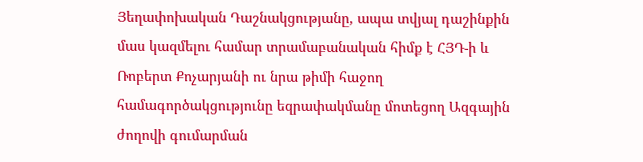Յեղափոխական Դաշնակցությանը, ապա տվյալ դաշինքին մաս կազմելու համար տրամաբանական հիմք է ՀՅԴ-ի և Ռոբերտ Քոչարյանի ու նրա թիմի հաջող համագործակցությունը եզրափակմանը մոտեցող Ազգային ժողովի գումարման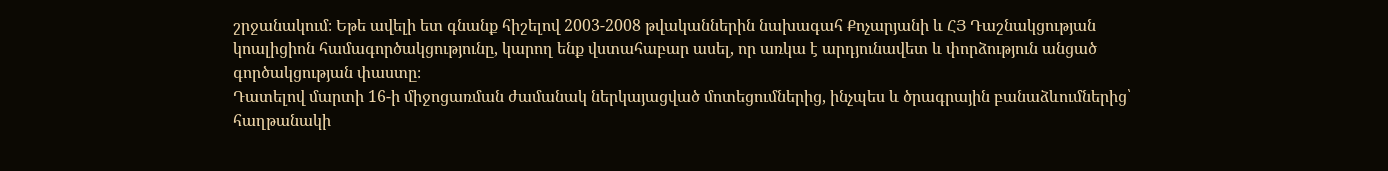շրջանակում։ Եթե ավելի ետ գնանք հիշելով 2003-2008 թվականներին նախագահ Քոչարյանի և ՀՅ Դաշնակցության կոալիցիոն համագործակցությունը, կարող ենք վստահաբար ասել, որ առկա է արդյունավետ և փորձություն անցած գործակցության փաստը։
Դատելով մարտի 16-ի միջոցառման ժամանակ ներկայացված մոտեցումներից, ինչպես և ծրագրային բանաձևումներից՝ հաղթանակի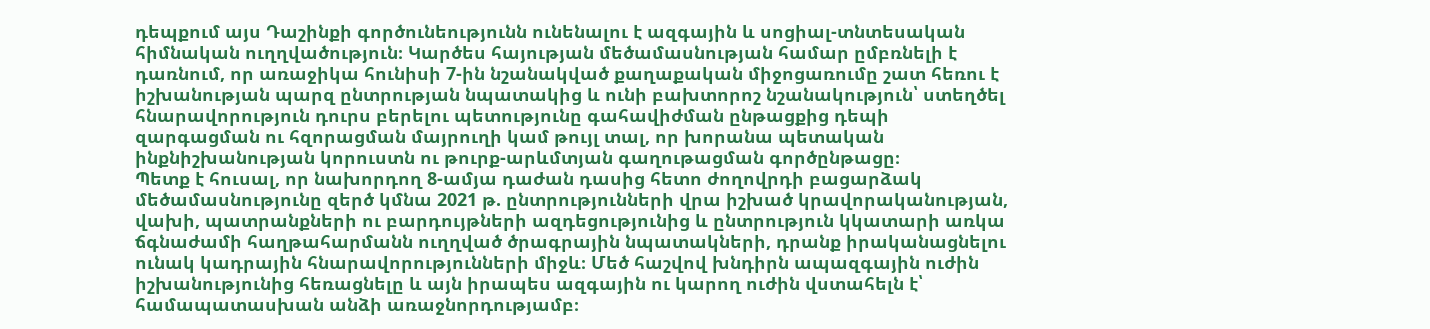դեպքում այս Դաշինքի գործունեությունն ունենալու է ազգային և սոցիալ-տնտեսական հիմնական ուղղվածություն։ Կարծես հայության մեծամասնության համար ըմբռնելի է դառնում, որ առաջիկա հունիսի 7-ին նշանակված քաղաքական միջոցառումը շատ հեռու է իշխանության պարզ ընտրության նպատակից և ունի բախտորոշ նշանակություն՝ ստեղծել հնարավորություն դուրս բերելու պետությունը գահավիժման ընթացքից դեպի զարգացման ու հզորացման մայրուղի կամ թույլ տալ, որ խորանա պետական ինքնիշխանության կորուստն ու թուրք-արևմտյան գաղութացման գործընթացը։
Պետք է հուսալ, որ նախորդող 8-ամյա դաժան դասից հետո ժողովրդի բացարձակ մեծամասնությունը զերծ կմնա 2021 թ. ընտրությունների վրա իշխած կրավորականության, վախի, պատրանքների ու բարդույթների ազդեցությունից և ընտրություն կկատարի առկա ճգնաժամի հաղթահարմանն ուղղված ծրագրային նպատակների, դրանք իրականացնելու ունակ կադրային հնարավորությունների միջև։ Մեծ հաշվով խնդիրն ապազգային ուժին իշխանությունից հեռացնելը և այն իրապես ազգային ու կարող ուժին վստահելն է՝ համապատասխան անձի առաջնորդությամբ։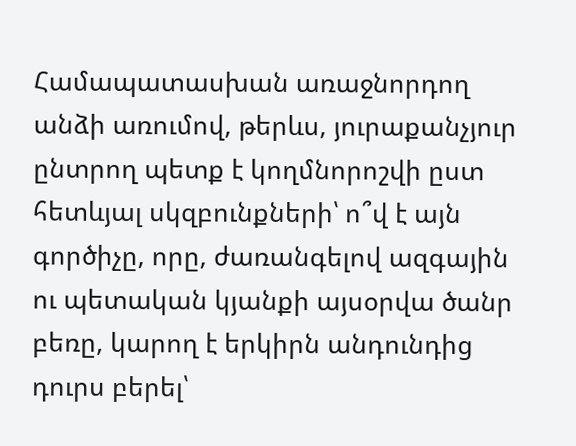Համապատասխան առաջնորդող անձի առումով, թերևս, յուրաքանչյուր ընտրող պետք է կողմնորոշվի ըստ հետևյալ սկզբունքների՝ ո՞վ է այն գործիչը, որը, ժառանգելով ազգային ու պետական կյանքի այսօրվա ծանր բեռը, կարող է երկիրն անդունդից դուրս բերել՝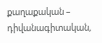քաղաքական – դիվանագիտական,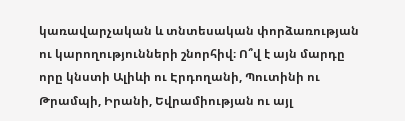կառավարչական և տնտեսական փորձառության ու կարողությունների շնորհիվ։ Ո՞վ է այն մարդը որը կնստի Ալիևի ու Էրդողանի, Պուտինի ու Թրամպի, Իրանի, Եվրամիության ու այլ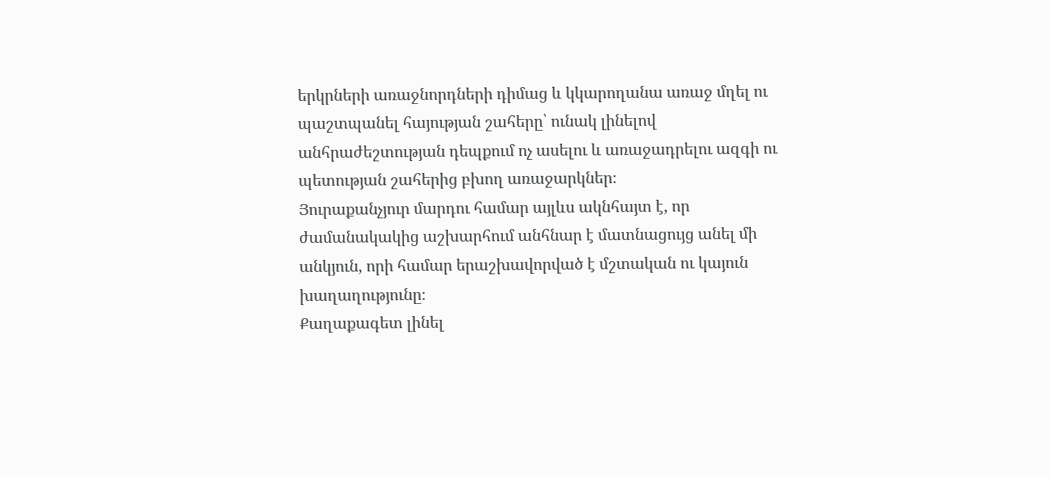երկրների առաջնորդների դիմաց և կկարողանա առաջ մղել ու պաշտպանել հայության շահերը՝ ունակ լինելով անհրաժեշտության դեպքում ոչ ասելու և առաջադրելու ազգի ու պետության շահերից բխող առաջարկներ։
Յուրաքանչյուր մարդու համար այլևս ակնհայտ է, որ ժամանակակից աշխարհում անհնար է մատնացույց անել մի անկյուն, որի համար երաշխավորված է մշտական ու կայուն խաղաղությունը։
Քաղաքագետ լինել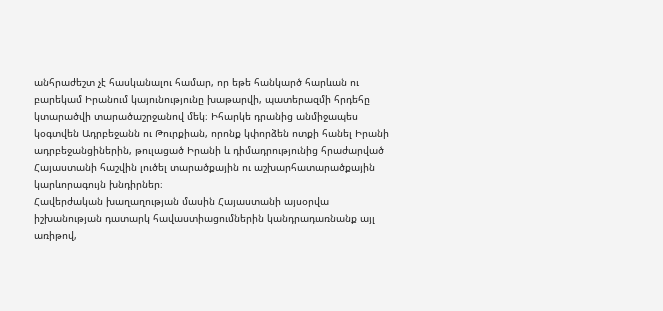անհրաժեշտ չէ հասկանալու համար, որ եթե հանկարծ հարևան ու բարեկամ Իրանում կայունությունը խաթարվի, պատերազմի հրդեհը կտարածվի տարածաշրջանով մեկ։ Իհարկե դրանից անմիջապես կօգտվեն Ադրբեջանն ու Թուրքիան, որոնք կփորձեն ոտքի հանել Իրանի ադրբեջանցիներին, թուլացած Իրանի և դիմադրությունից հրաժարված Հայաստանի հաշվին լուծել տարածքային ու աշխարհատարածքային կարևորագույն խնդիրներ։
Հավերժական խաղաղության մասին Հայաստանի այսօրվա իշխանության դատարկ հավաստիացումներին կանդրադառնանք այլ առիթով,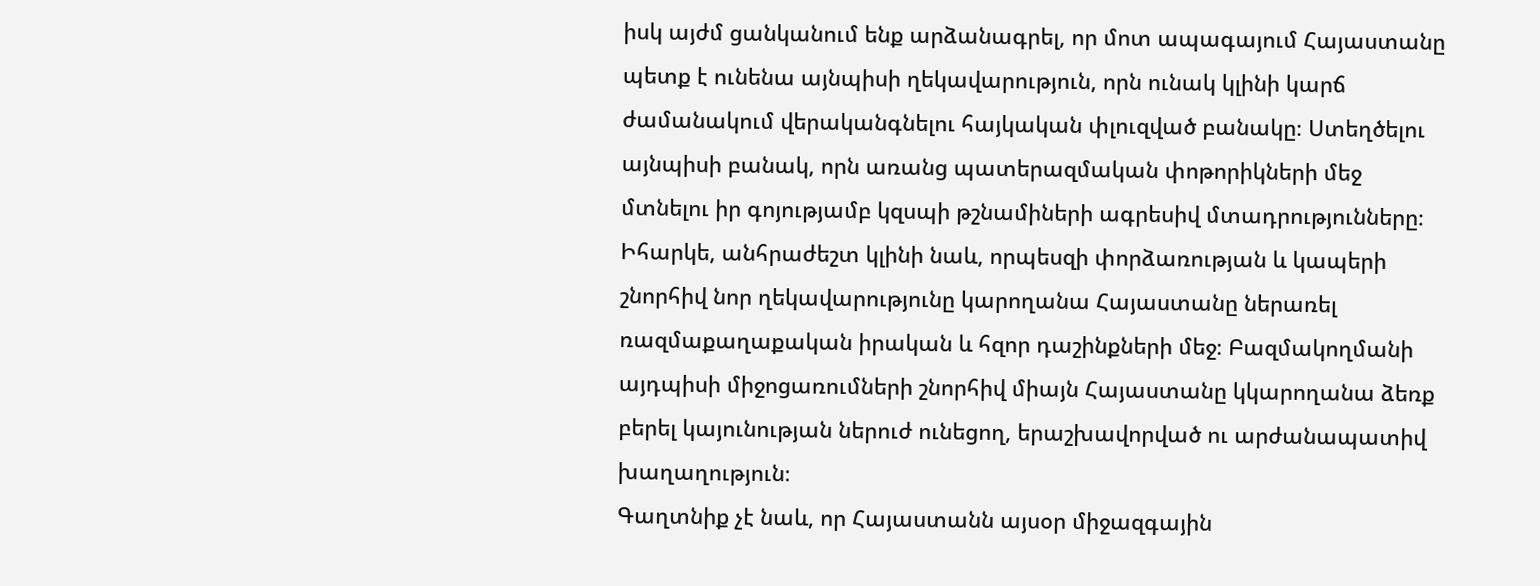իսկ այժմ ցանկանում ենք արձանագրել, որ մոտ ապագայում Հայաստանը պետք է ունենա այնպիսի ղեկավարություն, որն ունակ կլինի կարճ ժամանակում վերականգնելու հայկական փլուզված բանակը։ Ստեղծելու այնպիսի բանակ, որն առանց պատերազմական փոթորիկների մեջ մտնելու իր գոյությամբ կզսպի թշնամիների ագրեսիվ մտադրությունները։ Իհարկե, անհրաժեշտ կլինի նաև, որպեսզի փորձառության և կապերի շնորհիվ նոր ղեկավարությունը կարողանա Հայաստանը ներառել ռազմաքաղաքական իրական և հզոր դաշինքների մեջ։ Բազմակողմանի այդպիսի միջոցառումների շնորհիվ միայն Հայաստանը կկարողանա ձեռք բերել կայունության ներուժ ունեցող, երաշխավորված ու արժանապատիվ խաղաղություն։
Գաղտնիք չէ նաև, որ Հայաստանն այսօր միջազգային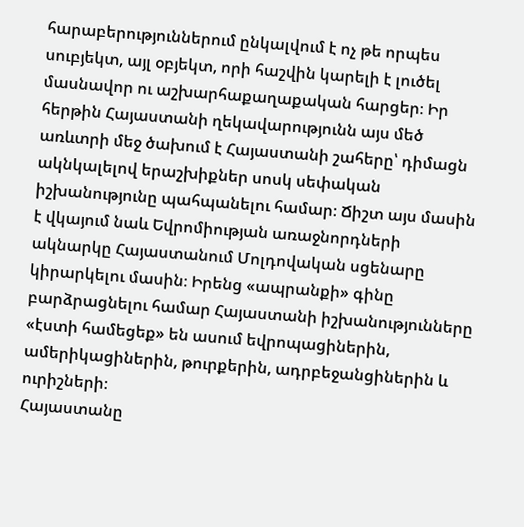հարաբերություններում ընկալվում է ոչ թե որպես սուբյեկտ, այլ օբյեկտ, որի հաշվին կարելի է լուծել մասնավոր ու աշխարհաքաղաքական հարցեր։ Իր հերթին Հայաստանի ղեկավարությունն այս մեծ առևտրի մեջ ծախում է Հայաստանի շահերը՝ դիմացն ակնկալելով երաշխիքներ սոսկ սեփական իշխանությունը պահպանելու համար։ Ճիշտ այս մասին է վկայում նաև Եվրոմիության առաջնորդների ակնարկը Հայաստանում Մոլդովական սցենարը կիրարկելու մասին։ Իրենց «ապրանքի» գինը բարձրացնելու համար Հայաստանի իշխանությունները «էստի համեցեք» են ասում եվրոպացիներին, ամերիկացիներին, թուրքերին, ադրբեջանցիներին և ուրիշների։
Հայաստանը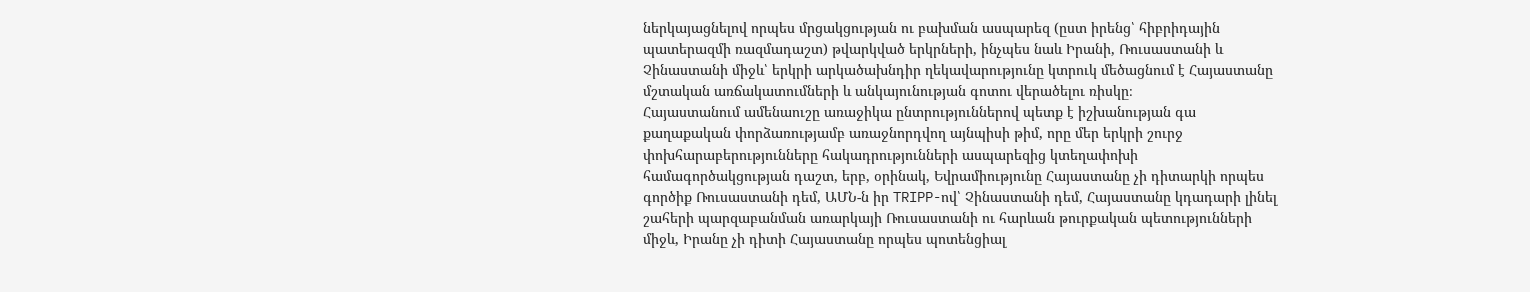ներկայացնելով որպես մրցակցության ու բախման ասպարեզ (ըստ իրենց՝ հիբրիդային պատերազմի ռազմադաշտ) թվարկված երկրների, ինչպես նաև Իրանի, Ռուսաստանի և Չինաստանի միջև՝ երկրի արկածախնդիր ղեկավարությունը կտրուկ մեծացնում է Հայաստանը մշտական առճակատումների և անկայունության գոտու վերածելու ռիսկը։
Հայաստանում ամենաուշը առաջիկա ընտրություններով պետք է իշխանության գա քաղաքական փորձառությամբ առաջնորդվող այնպիսի թիմ, որը մեր երկրի շուրջ փոխհարաբերությունները հակադրությունների ասպարեզից կտեղափոխի համագործակցության դաշտ, երբ, օրինակ, Եվրամիությունը Հայաստանը չի դիտարկի որպես գործիք Ռուսաստանի դեմ, ԱՄՆ-ն իր TRIPP-ով՝ Չինաստանի դեմ, Հայաստանը կդադարի լինել շահերի պարզաբանման առարկայի Ռուսաստանի ու հարևան թուրքական պետությունների միջև, Իրանը չի դիտի Հայաստանը որպես պոտենցիալ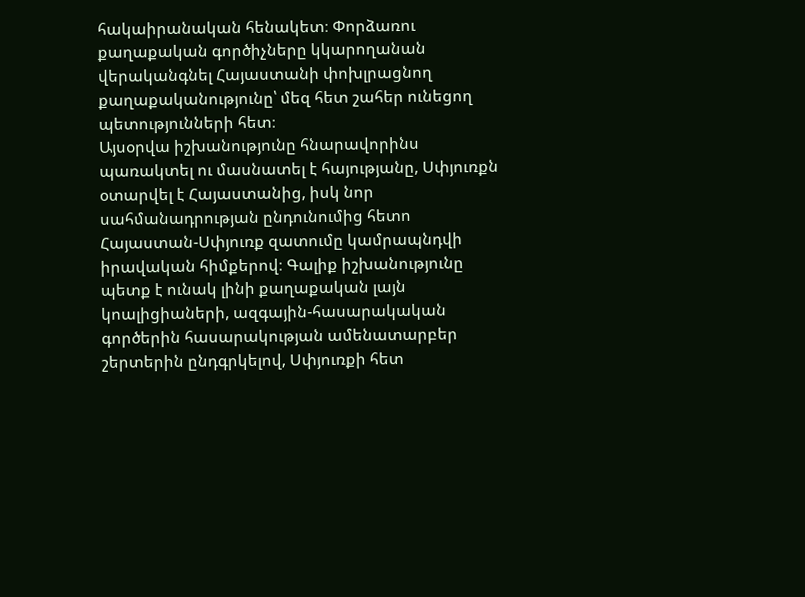հակաիրանական հենակետ։ Փորձառու քաղաքական գործիչները կկարողանան վերականգնել Հայաստանի փոխլրացնող քաղաքականությունը՝ մեզ հետ շահեր ունեցող պետությունների հետ։
Այսօրվա իշխանությունը հնարավորինս պառակտել ու մասնատել է հայությանը, Սփյուռքն օտարվել է Հայաստանից, իսկ նոր սահմանադրության ընդունումից հետո Հայաստան-Սփյուռք զատումը կամրապնդվի իրավական հիմքերով։ Գալիք իշխանությունը պետք է ունակ լինի քաղաքական լայն կոալիցիաների, ազգային-հասարակական գործերին հասարակության ամենատարբեր շերտերին ընդգրկելով, Սփյուռքի հետ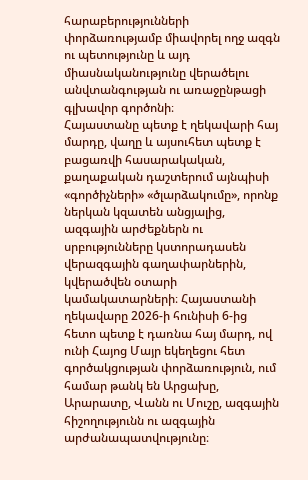հարաբերությունների փորձառությամբ միավորել ողջ ազգն ու պետությունը և այդ միասնականությունը վերածելու անվտանգության ու առաջընթացի գլխավոր գործոնի։
Հայաստանը պետք է ղեկավարի հայ մարդը, վաղը և այսուհետ պետք է բացառվի հասարակական, քաղաքական դաշտերում այնպիսի «գործիչների» «ծլարձակումը», որոնք ներկան կզատեն անցյալից, ազգային արժեքներն ու սրբությունները կստորադասեն վերազգային գաղափարներին, կվերածվեն օտարի կամակատարների։ Հայաստանի ղեկավարը 2026-ի հունիսի 6-ից հետո պետք է դառնա հայ մարդ, ով ունի Հայոց Մայր եկեղեցու հետ գործակցության փորձառություն, ում համար թանկ են Արցախը, Արարատը, Վանն ու Մուշը, ազգային հիշողությունն ու ազգային արժանապատվությունը։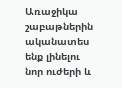Առաջիկա շաբաթներին ականատես ենք լինելու նոր ուժերի և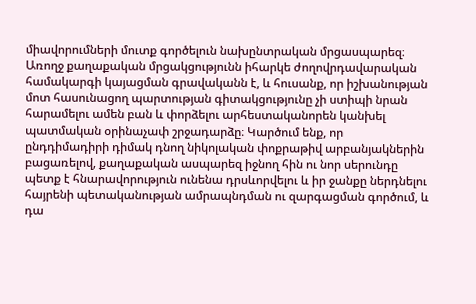միավորումների մուտք գործելուն նախընտրական մրցասպարեզ։ Առողջ քաղաքական մրցակցությունն իհարկե ժողովրդավարական համակարգի կայացման գրավականն է, և հուսանք, որ իշխանության մոտ հասունացող պարտության գիտակցությունը չի ստիպի նրան հարամելու ամեն բան և փորձելու արհեստականորեն կանխել պատմական օրինաչափ շրջադարձը։ Կարծում ենք, որ ընդդիմադիրի դիմակ դնող նիկոլական փոքրաթիվ արբանյակներին բացառելով, քաղաքական ասպարեզ իջնող հին ու նոր սերունդը պետք է հնարավորություն ունենա դրսևորվելու և իր ջանքը ներդնելու հայրենի պետականության ամրապնդման ու զարգացման գործում, և դա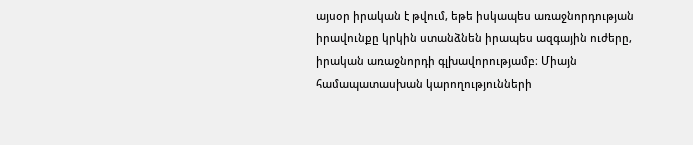այսօր իրական է թվում, եթե իսկապես առաջնորդության իրավունքը կրկին ստանձնեն իրապես ազգային ուժերը, իրական առաջնորդի գլխավորությամբ։ Միայն համապատասխան կարողությունների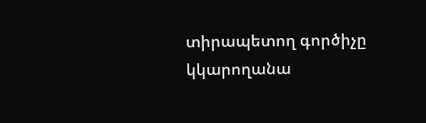տիրապետող գործիչը կկարողանա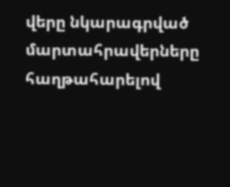վերը նկարագրված մարտահրավերները հաղթահարելով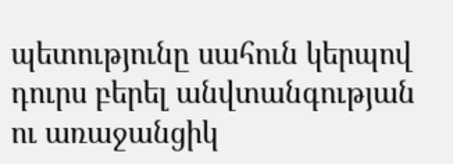պետությունը սահուն կերպով դուրս բերել անվտանգության ու առաջանցիկ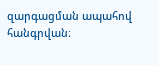զարգացման ապահով հանգրվան։